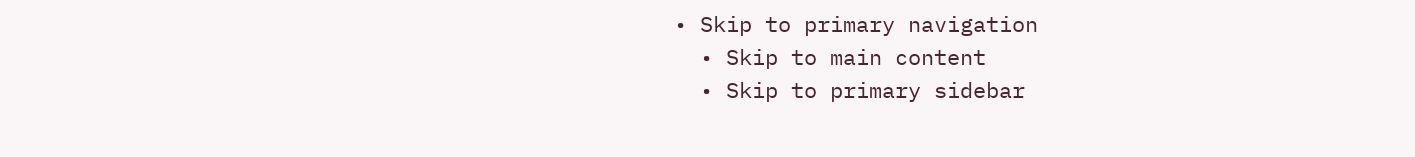• Skip to primary navigation
  • Skip to main content
  • Skip to primary sidebar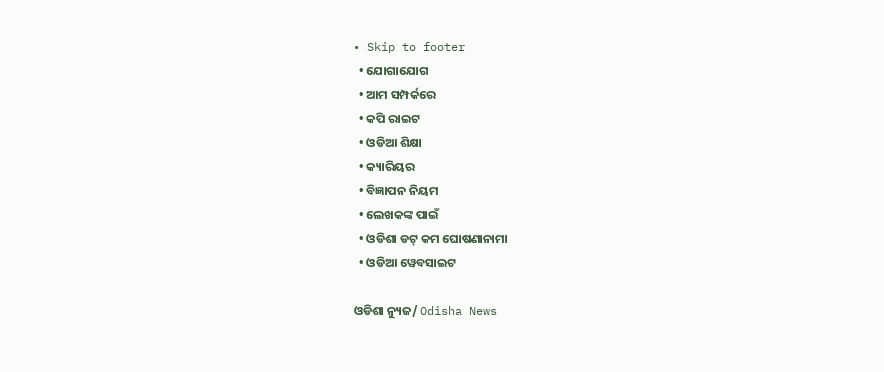• Skip to footer
  • ଯୋଗାଯୋଗ
  • ଆମ ସମ୍ପର୍କରେ
  • କପି ରାଇଟ
  • ଓଡିଆ ଶିକ୍ଷା
  • କ୍ୟାରିୟର
  • ବିଜ୍ଞାପନ ନିୟମ
  • ଲେଖକଙ୍କ ପାଇଁ
  • ଓଡିଶା ଡଟ୍ କମ ଘୋଷଣାନାମା
  • ଓଡିଆ ୱେବସାଇଟ

ଓଡିଶା ନ୍ୟୁଜ/ Odisha News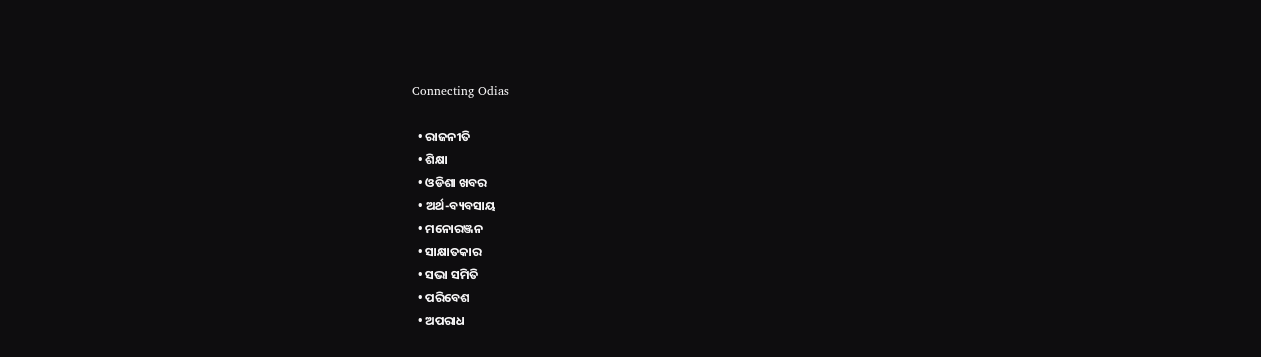Connecting Odias

  • ରାଜନୀତି
  • ଶିକ୍ଷା
  • ଓଡିଶା ଖବର
  • ଅର୍ଥ-ବ୍ୟବସାୟ
  • ମନୋରଞ୍ଜନ
  • ସାକ୍ଷାତକାର
  • ସଭା ସମିତି
  • ପରିବେଶ
  • ଅପରାଧ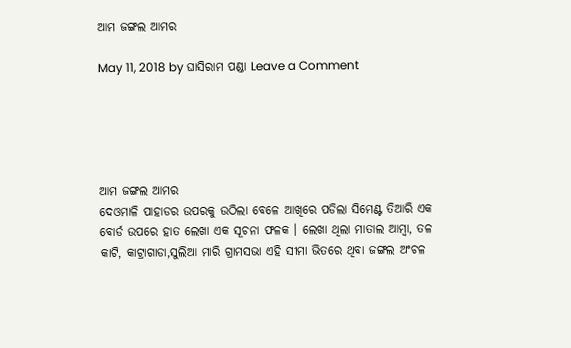ଆମ ଜଙ୍ଗଲ ଆମର

May 11, 2018 by ଘାସିରାମ ପଣ୍ଡା Leave a Comment





ଆମ ଜଙ୍ଗଲ ଆମର
ଦେଓମାଳି ପାହାଡର ଉପରକୁ ଉଠିଲା ବେଳେ ଆଖିରେ ପଡିଲା ସିମେଣ୍ଟ ତିଆରି ଏକ ବୋର୍ଡ ଉପରେ ହାତ ଲେଖା ଏକ ସୂଚନା ଫଳକ । ଲେଖା ଥିଲା ମାତାଲ ଆମ୍ବା, ତଳ କାଟି, କାଟ୍ରାଗାଡା,ସୁଲିଆ ମାରି ଗ୍ରାମସଭା ଏହି ସୀମା ଭିତରେ ଥିବା ଜଙ୍ଗଲ ଅଂଚଳ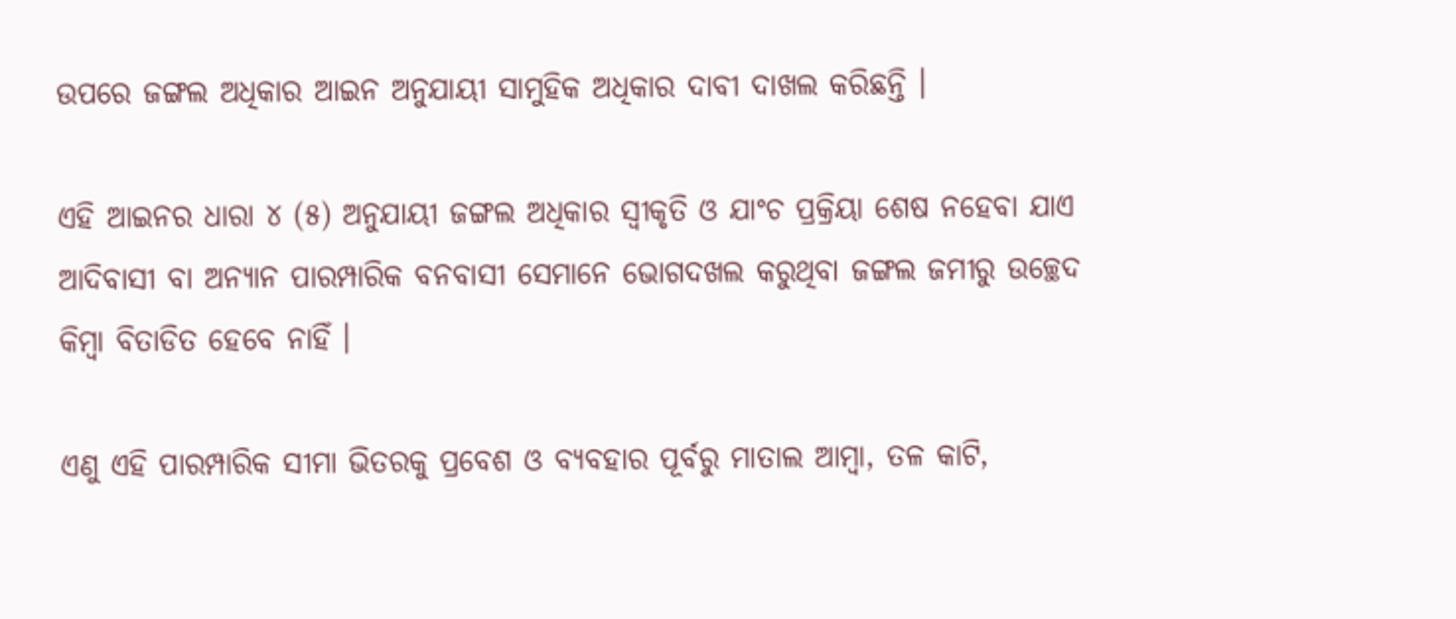ଉପରେ ଜଙ୍ଗଲ ଅଧିକାର ଆଇନ ଅନୁଯାୟୀ ସାମୁହିକ ଅଧିକାର ଦାବୀ ଦାଖଲ କରିଛନ୍ତି ।

ଏହି ଆଇନର ଧାରା ୪ (୫) ଅନୁଯାୟୀ ଜଙ୍ଗଲ ଅଧିକାର ସ୍ୱୀକୃତି ଓ ଯାଂଚ ପ୍ରକ୍ରିୟା ଶେଷ ନହେବା ଯାଏ ଆଦିବାସୀ ବା ଅନ୍ୟାନ ପାରମ୍ପାରିକ ବନବାସୀ ସେମାନେ ଭୋଗଦଖଲ କରୁଥିବା ଜଙ୍ଗଲ ଜମୀରୁ ଉଚ୍ଛେଦ କିମ୍ବା ବିତାଡିତ ହେବେ ନାହିଁ ।

ଏଣୁ ଏହି ପାରମ୍ପାରିକ ସୀମା ଭିତରକୁ ପ୍ରବେଶ ଓ ବ୍ୟବହାର ପୂର୍ବରୁ ମାତାଲ ଆମ୍ବା, ତଳ କାଟି,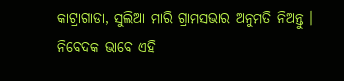କାଟ୍ରାଗାଡା, ସୁଲିଆ ମାରି ଗ୍ରାମସଭାର ଅନୁମତି ନିଅନ୍ତୁ । ନିବେଦକ ଭାବେ ଏହି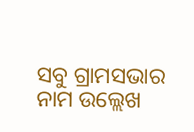ସବୁ ଗ୍ରାମସଭାର ନାମ ଉଲ୍ଲେଖ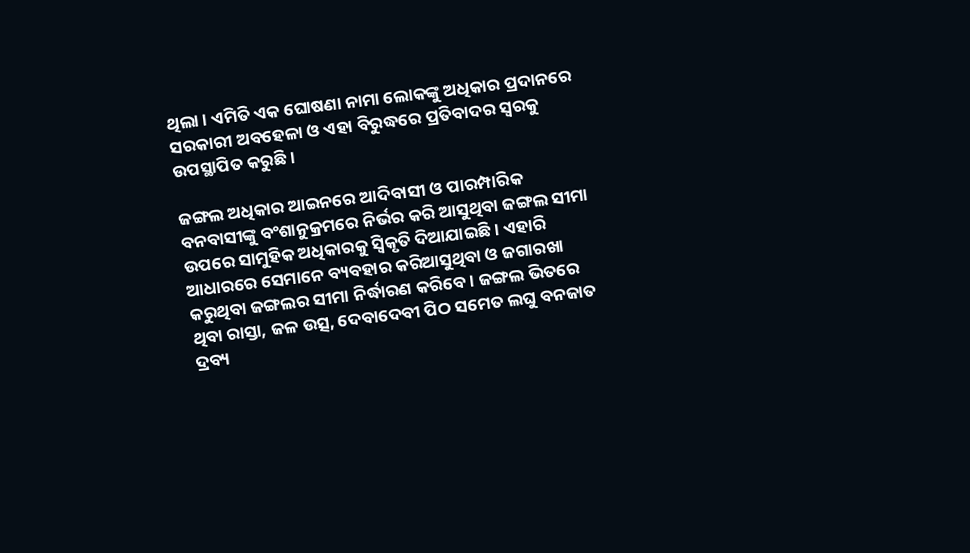ଥିଲା । ଏମିତି ଏକ ଘୋଷଣା ନାମା ଲୋକଙ୍କୁ ଅଧିକାର ପ୍ରଦାନରେ ସରକାରୀ ଅବହେଳା ଓ ଏହା ବିରୁଦ୍ଧରେ ପ୍ରତିବାଦର ସ୍ୱରକୁ ଉପସ୍ଥାପିତ କରୁଛି ।

ଜଙ୍ଗଲ ଅଧିକାର ଆଇନରେ ଆଦିବାସୀ ଓ ପାରମ୍ପାରିକ ବନବାସୀଙ୍କୁ ବଂଶାନୁକ୍ରମରେ ନିର୍ଭର କରି ଆସୁଥିବା ଜଙ୍ଗଲ ସୀମା ଉପରେ ସାମୁହିକ ଅଧିକାରକୁ ସ୍ୱିକୃତି ଦିଆଯାଇଛି । ଏହାରି ଆଧାରରେ ସେମାନେ ବ୍ୟବହାର କରିଆସୁଥିବା ଓ ଜଗାରଖା କରୁଥିବା ଜଙ୍ଗଲର ସୀମା ନିର୍ଦ୍ଧାରଣ କରିବେ । ଜଙ୍ଗଲ ଭିତରେ ଥିବା ରାସ୍ତା, ଜଳ ଉତ୍ସ, ଦେବାଦେବୀ ପିଠ ସମେତ ଲଘୁ ବନଜାତ ଦ୍ରବ୍ୟ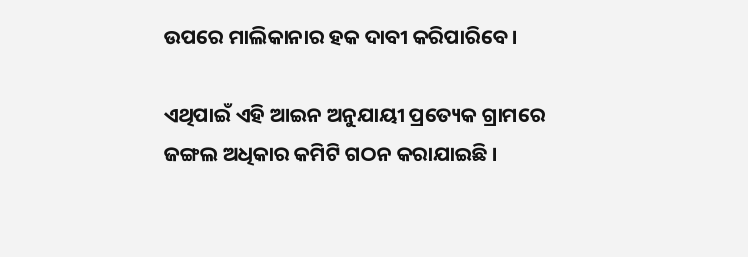ଉପରେ ମାଲିକାନାର ହକ ଦାବୀ କରିପାରିବେ ।

ଏଥିପାଇଁ ଏହି ଆଇନ ଅନୁଯାୟୀ ପ୍ରତ୍ୟେକ ଗ୍ରାମରେ ଜଙ୍ଗଲ ଅଧିକାର କମିଟି ଗଠନ କରାଯାଇଛି ।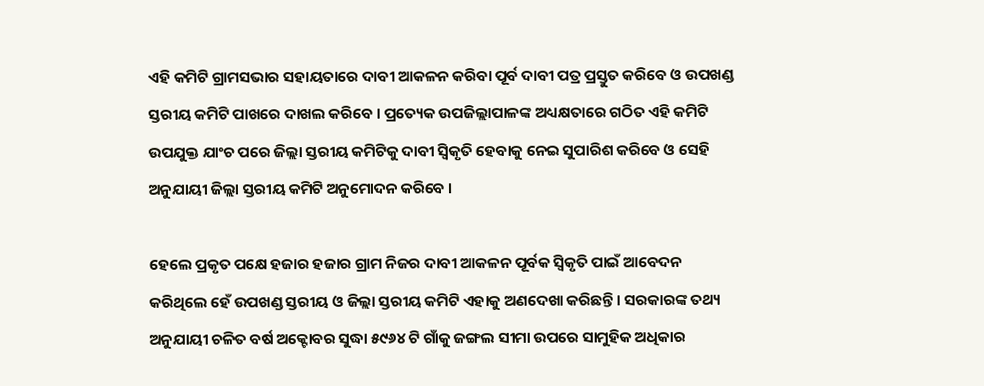ଏହି କମିଟି ଗ୍ରାମସଭାର ସହାୟତାରେ ଦାବୀ ଆକଳନ କରିବା ପୂର୍ବ ଦାବୀ ପତ୍ର ପ୍ରସ୍ତୁତ କରିବେ ଓ ଉପଖଣ୍ଡ ସ୍ତରୀୟ କମିଟି ପାଖରେ ଦାଖଲ କରିବେ । ପ୍ରତ୍ୟେକ ଉପଜିଲ୍ଲାପାଳଙ୍କ ଅଧ୍ୟକ୍ଷତାରେ ଗଠିତ ଏହି କମିଟି ଉପଯୁକ୍ତ ଯାଂଚ ପରେ ଜିଲ୍ଲା ସ୍ତରୀୟ କମିଟିକୁ ଦାବୀ ସ୍ୱିକୃତି ହେବାକୁ ନେଇ ସୁପାରିଶ କରିବେ ଓ ସେହି ଅନୁଯାୟୀ ଜିଲ୍ଲା ସ୍ତରୀୟ କମିଟି ଅନୁମୋଦନ କରିବେ ।

ହେଲେ ପ୍ରକୃତ ପକ୍ଷେ ହଜାର ହଜାର ଗ୍ରାମ ନିଜର ଦାବୀ ଆକଳନ ପୂର୍ବକ ସ୍ୱିକୃତି ପାଇଁ ଆବେଦନ କରିଥିଲେ ହେଁ ଉପଖଣ୍ଡ ସ୍ତରୀୟ ଓ ଜିଲ୍ଲା ସ୍ତରୀୟ କମିଟି ଏହାକୁ ଅଣଦେଖା କରିଛନ୍ତି । ସରକାରଙ୍କ ତଥ୍ୟ ଅନୁଯାୟୀ ଚଳିତ ବର୍ଷ ଅକ୍ଟୋବର ସୁଦ୍ଧା ୫୯୬୪ ଟି ଗାଁକୁ ଜଙ୍ଗଲ ସୀମା ଉପରେ ସାମୁହିକ ଅଧିକାର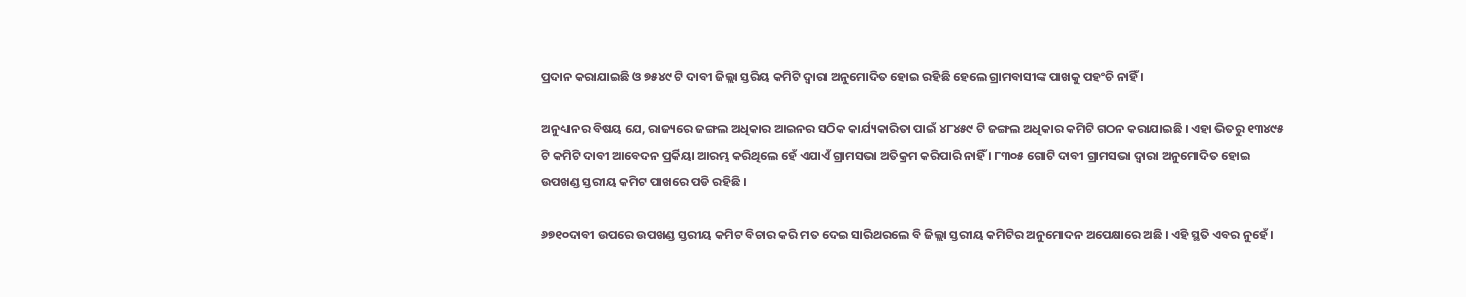ପ୍ରଦାନ କରାଯାଇଛି ଓ ୭୫୪୯ ଟି ଦାବୀ ଜିଲ୍ଲା ସ୍ତରିୟ କମିଟି ଦ୍ୱାରା ଅନୁମୋଦିତ ହୋଇ ରହିଛି ହେଲେ ଗ୍ରାମବାସୀଙ୍କ ପାଖକୁ ପହଂଚି ନାହିଁ ।

ଅନୁଧ୍ୟାନର ବିଷୟ ଯେ, ରାଜ୍ୟରେ ଜଙ୍ଗଲ ଅଧିକାର ଆଇନର ସଠିକ କାର୍ଯ୍ୟକାରିତା ପାଇଁ ୪୮୪୫୯ ଟି ଜଙ୍ଗଲ ଅଧିକାର କମିଟି ଗଠନ କରାଯାଇଛି । ଏହା ଭିତରୁ ୧୩୪୯୫ ଟି କମିଟି ଦାବୀ ଆବେଦନ ପ୍ରର୍କିୟା ଆରମ୍ଭ କରିଥିଲେ ହେଁ ଏଯାଏଁ ଗ୍ରାମସଭା ଅତିକ୍ରମ କରିପାରି ନାହିଁ । ୮୩୦୫ ଗୋଟି ଦାବୀ ଗ୍ରାମସଭା ଦ୍ୱାରା ଅନୁମୋଦିତ ହୋଇ ଉପଖଣ୍ଡ ସ୍ତରୀୟ କମିଟ ପାଖରେ ପଡି ରହିଛି ।

୬୭୧୦ଦାବୀ ଉପରେ ଉପଖଣ୍ଡ ସ୍ତରୀୟ କମିଟ ବିଚାର କରି ମତ ଦେଇ ସାରିଥରଲେ ବି ଜିଲ୍ଲା ସ୍ତରୀୟ କମିଟିର ଅନୁମୋଦନ ଅପେକ୍ଷାରେ ଅଛି । ଏହି ସ୍ଥତି ଏବର ନୁହେଁ ।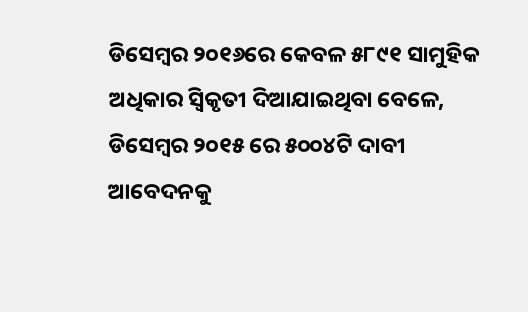ଡିସେମ୍ବର ୨୦୧୬ରେ କେବଳ ୫୮୯୧ ସାମୁହିକ ଅଧିକାର ସ୍ୱିକୃତୀ ଦିଆଯାଇଥିବା ବେଳେ, ଡିସେମ୍ବର ୨୦୧୫ ରେ ୫୦୦୪ଟି ଦାବୀ ଆବେଦନକୁ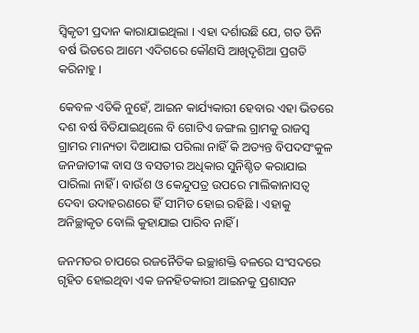ସ୍ୱିକୃତୀ ପ୍ରଦାନ କାରାଯାଇଥିଲା । ଏହା ଦର୍ଶାଉଛି ଯେ, ଗତ ତିନି ବର୍ଷ ଭିତରେ ଆମେ ଏଦିଗରେ କୌଣସି ଆଖିଦୃଶିଆ ପ୍ରଗତି କରିନାହୁ ।

କେବଳ ଏତିକି ନୁହେଁ, ଆଇନ କାର୍ଯ୍ୟକାରୀ ହେବାର ଏହା ଭିତରେ ଦଶ ବର୍ଷ ବିତିଯାଇଥିଲେ ବି ଗୋଟିଏ ଜଙ୍ଗଲ ଗ୍ରାମକୁ ରାଜସ୍ୱ ଗ୍ରାମର ମାନ୍ୟତା ଦିଆଯାଇ ପରିଲା ନାହିଁ କି ଅତ୍ୟନ୍ତ ବିପଦସଂକୁଳ ଜନଜାତୀଙ୍କ ବାସ ଓ ବସତୀର ଅଧିକାର ସୁନିଶ୍ଚିତ କରାଯାଇ ପାରିଲା ନାହିଁ । ବାଉଁଶ ଓ କେନ୍ଦୁପତ୍ର ଉପରେ ମାଲିକାନାସତ୍ୱ ଦେବା ଉଦାହରଣରେ ହିଁ ସୀମିତ ହୋଇ ରହିଛି । ଏହାକୁ ଅନିଚ୍ଛାକୃତ ବୋଲି କୁହାଯାଇ ପାରିବ ନାହିଁ ।

ଜନମତର ଚାପରେ ରଜନୈତିକ ଇଚ୍ଛାଶକ୍ତି ବଳରେ ସଂସଦରେ ଗୃହିତ ହୋଇଥିବା ଏକ ଜନହିତକାରୀ ଆଇନକୁ ପ୍ରଶାସନ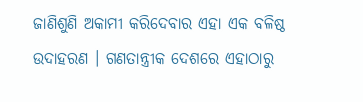ଜାଣିଶୁଣି ଅକାମୀ କରିଦେବାର ଏହା ଏକ ବଳିଷ୍ଠ ଉଦାହରଣ । ଗଣତାନ୍ତ୍ରୀକ ଦେଶରେ ଏହାଠାରୁ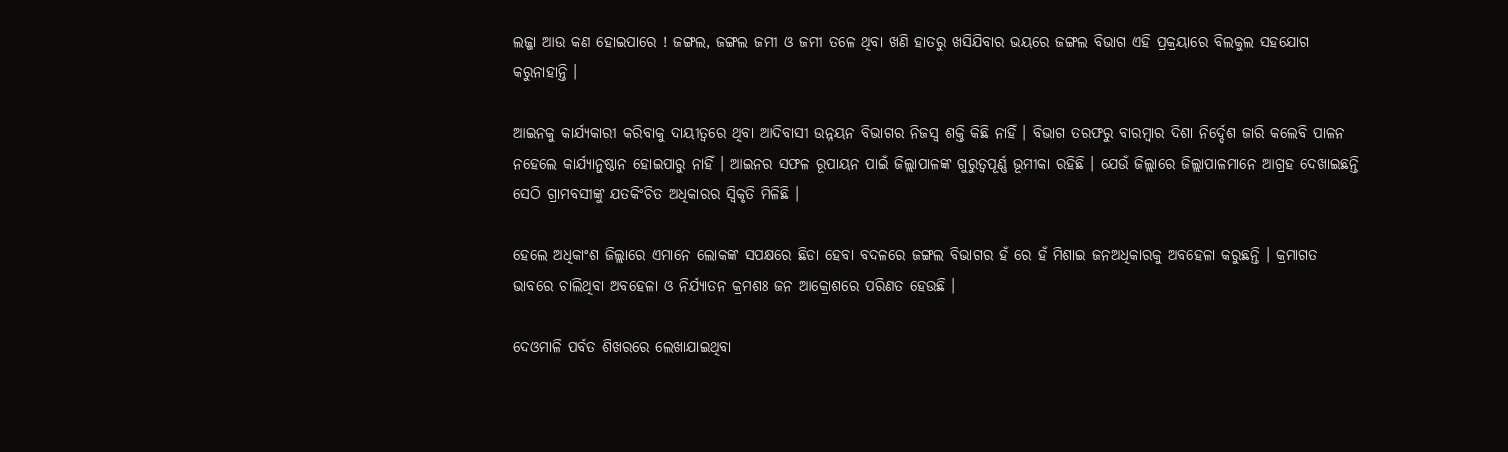ଲଜ୍ଜା ଆଉ କଣ ହୋଇପାରେ ! ଜଙ୍ଗଲ, ଜଙ୍ଗଲ ଜମୀ ଓ ଜମୀ ତଳେ ଥିବା ଖଣି ହାତରୁ ଖସିଯିବାର ଭୟରେ ଜଙ୍ଗଲ ବିଭାଗ ଏହି ପ୍ରକ୍ରୟାରେ ବିଲକୁଲ ସହଯୋଗ କରୁନାହାନ୍ତି ।

ଆଇନକୁ କାର୍ଯ୍ୟକାରୀ କରିବାକୁ ଦାୟୀତ୍ୱରେ ଥିବା ଆଦିବାସୀ ଉନ୍ନୟନ ବିଭାଗର ନିଜସ୍ୱ ଶକ୍ତି କିଛି ନାହିଁ । ବିଭାଗ ତରଫରୁ ବାରମ୍ବାର ଦିଶା ନିର୍ଦ୍ଦେଶ ଜାରି କଲେବି ପାଳନ ନହେଲେ କାର୍ଯ୍ୟାନୁଷ୍ଠାନ ହୋଇପାରୁ ନାହିଁ । ଆଇନର ସଫଳ ରୂପାୟନ ପାଇଁ ଜିଲ୍ଲାପାଳଙ୍କ ଗୁରୁତ୍ୱପୂର୍ଣ୍ଣ ଭୂମୀକା ରହିଛି । ଯେଉଁ ଜିଲ୍ଲାରେ ଜିଲ୍ଲାପାଳମାନେ ଆଗ୍ରହ ଦେଖାଇଛନ୍ତି ସେଠି ଗ୍ରାମବସୀଙ୍କୁ ଯତକିଂଚିତ ଅଧିକାରର ସ୍ୱିକୃତି ମିଳିଛି ।

ହେଲେ ଅଧିକାଂଶ ଜିଲ୍ଲାରେ ଏମାନେ ଲୋକଙ୍କ ସପକ୍ଷରେ ଛିଡା ହେବା ବଦଳରେ ଜଙ୍ଗଲ ବିଭାଗର ହଁ ରେ ହଁ ମିଶାଇ ଜନଅଧିକାରକୁ ଅବହେଳା କରୁଛନ୍ତି । କ୍ରମାଗତ ଭାବରେ ଚାଲିଥିବା ଅବହେଳା ଓ ନିର୍ଯ୍ୟାତନ କ୍ରମଶଃ ଜନ ଆକ୍ରୋଶରେ ପରିଣତ ହେଉଛି ।

ଦେଓମାଳି ପର୍ବତ ଶିଖରରେ ଲେଖାଯାଇଥିବା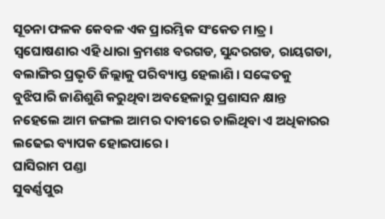ସୂଚନା ଫଳକ କେବଳ ଏକ ପ୍ରାରମ୍ଭିକ ସଂକେତ ମାତ୍ର । ସ୍ୱଘୋଷଣାର ଏହି ଧାରା କ୍ରମଶଃ ବରଗଡ, ସୁନ୍ଦରଗଡ, ରାୟଗଡା, ବଲାଙ୍ଗିର ପ୍ରଭୃତି ଜିଲ୍ଲାକୁ ପରିବ୍ୟାପ୍ତ ହେଲାଣି । ସଙ୍କେତକୁ ବୁଝିପାରି ଜାଣିଶୁଣି କରୁଥିବା ଅବହେଳାରୁ ପ୍ରଶାସନ କ୍ଷାନ୍ତ ନହେଲେ ଆମ ଜଙ୍ଗଲ ଆମର ଦାବୀରେ ଚାଲିଥିବା ଏ ଅଧିକାରର ଲଢେଇ ବ୍ୟାପକ ହୋଇପାରେ ।
ଘାସିରାମ ପଣ୍ଡା
ସୁବର୍ଣ୍ଣପୁର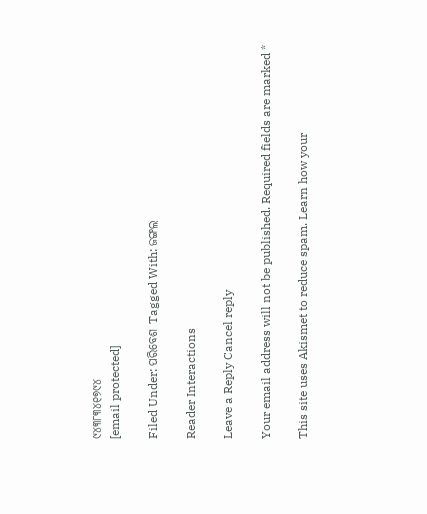୯୪୩୮୩୪୧୭୯୪
[email protected]

Filed Under: ପରିବେଶ Tagged With: ଜଙ୍ଗଲ

Reader Interactions

Leave a Reply Cancel reply

Your email address will not be published. Required fields are marked *

This site uses Akismet to reduce spam. Learn how your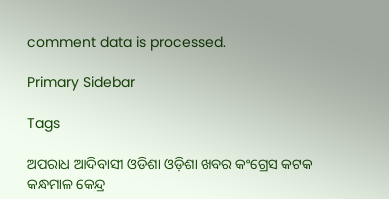comment data is processed.

Primary Sidebar

Tags

ଅପରାଧ ଆଦିବାସୀ ଓଡିଶା ଓଡ଼ିଶା ଖବର କଂଗ୍ରେସ କଟକ କନ୍ଧମାଳ କେନ୍ଦ୍ର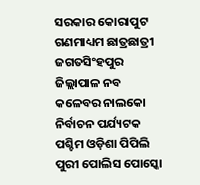ସରକାର କୋରାପୁଟ ଗଣମାଧ୍ୟମ ଛାତ୍ରଛାତ୍ରୀ ଜଗତସିଂହପୁର ଜିଲ୍ଲାପାଳ ନବ କଳେବର ନାଲକୋ ନିର୍ବାଚନ ପର୍ଯ୍ୟଟକ ପଶ୍ଚିମ ଓଡ଼ିଶା ପିପିଲି ପୁରୀ ପୋଲିସ ପୋସ୍କୋ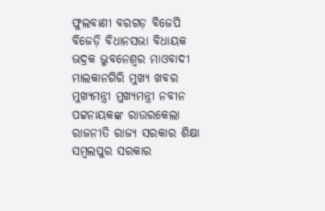ଫୁଲବାଣୀ ବରଗଡ଼ ବିଜେପି ବିଜେଡ଼ି ବିଧାନସଭା ବିଧାୟକ ଭଦ୍ରକ ଭୁବନେଶ୍ୱର ମାଓବାଦୀ ମାଲକାନଗିରି ମୁଖ୍ୟ ଖବର ମୁଖ୍ୟମନ୍ତ୍ରୀ ମୁଖ୍ୟମନ୍ତ୍ରୀ ନବୀନ ପଟ୍ଟନାୟକଙ୍କ ରାଉରକେଲା ରାଜନୀତି ରାଜ୍ୟ ସରକାର ଶିକ୍ଷା ସମ୍ବଲପୁର ସରକାର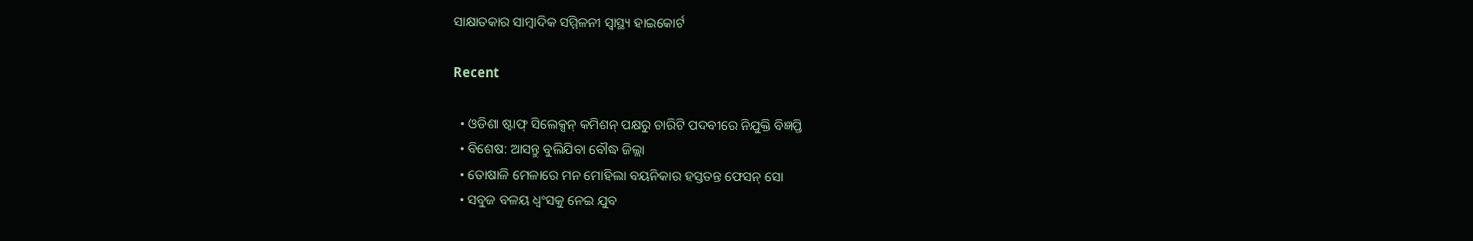ସାକ୍ଷାତକାର ସାମ୍ବାଦିକ ସମ୍ମିଳନୀ ସ୍ୱାସ୍ଥ୍ୟ ହାଇକୋର୍ଟ

Recent

  • ଓଡିଶା ଷ୍ଟାଫ୍ ସିଲେକ୍ସନ୍ କମିଶନ୍ ପକ୍ଷରୁ ଚାରିଟି ପଦବୀରେ ନିଯୁକ୍ତି ବିଜ୍ଞପ୍ତି
  • ବିଶେଷ: ଆସନ୍ତୁ ବୁଲିଯିବା ବୌଦ୍ଧ ଜିଲ୍ଲା
  • ତୋଷାଳି ମେଳାରେ ମନ ମୋହିଲା ବୟନିକାର ହସ୍ତତନ୍ତ ଫେସନ୍ ସୋ
  • ସବୁଜ ବଳୟ ଧ୍ୱଂସକୁ ନେଇ ଯୁବ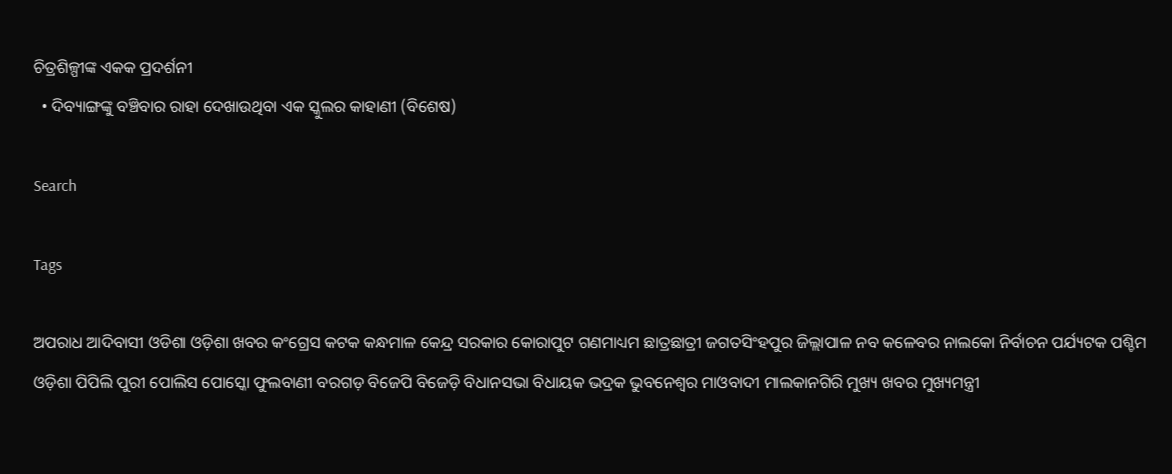ଚିତ୍ରଶିଳ୍ପୀଙ୍କ ଏକକ ପ୍ରଦର୍ଶନୀ
  • ଦିବ୍ୟାଙ୍ଗଙ୍କୁ ବଞ୍ଚିବାର ରାହା ଦେଖାଉଥିବା ଏକ ସ୍କୁଲର କାହାଣୀ (ବିଶେଷ)

Search

Tags

ଅପରାଧ ଆଦିବାସୀ ଓଡିଶା ଓଡ଼ିଶା ଖବର କଂଗ୍ରେସ କଟକ କନ୍ଧମାଳ କେନ୍ଦ୍ର ସରକାର କୋରାପୁଟ ଗଣମାଧ୍ୟମ ଛାତ୍ରଛାତ୍ରୀ ଜଗତସିଂହପୁର ଜିଲ୍ଲାପାଳ ନବ କଳେବର ନାଲକୋ ନିର୍ବାଚନ ପର୍ଯ୍ୟଟକ ପଶ୍ଚିମ ଓଡ଼ିଶା ପିପିଲି ପୁରୀ ପୋଲିସ ପୋସ୍କୋ ଫୁଲବାଣୀ ବରଗଡ଼ ବିଜେପି ବିଜେଡ଼ି ବିଧାନସଭା ବିଧାୟକ ଭଦ୍ରକ ଭୁବନେଶ୍ୱର ମାଓବାଦୀ ମାଲକାନଗିରି ମୁଖ୍ୟ ଖବର ମୁଖ୍ୟମନ୍ତ୍ରୀ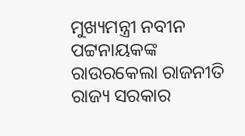ମୁଖ୍ୟମନ୍ତ୍ରୀ ନବୀନ ପଟ୍ଟନାୟକଙ୍କ ରାଉରକେଲା ରାଜନୀତି ରାଜ୍ୟ ସରକାର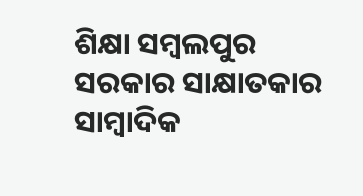ଶିକ୍ଷା ସମ୍ବଲପୁର ସରକାର ସାକ୍ଷାତକାର ସାମ୍ବାଦିକ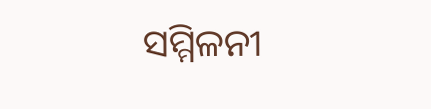ସମ୍ମିଳନୀ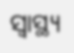ସ୍ୱାସ୍ଥ୍ୟ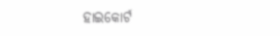ହାଇକୋର୍ଟ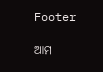Footer

ଆମ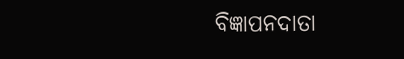ବିଜ୍ଞାପନଦାତା